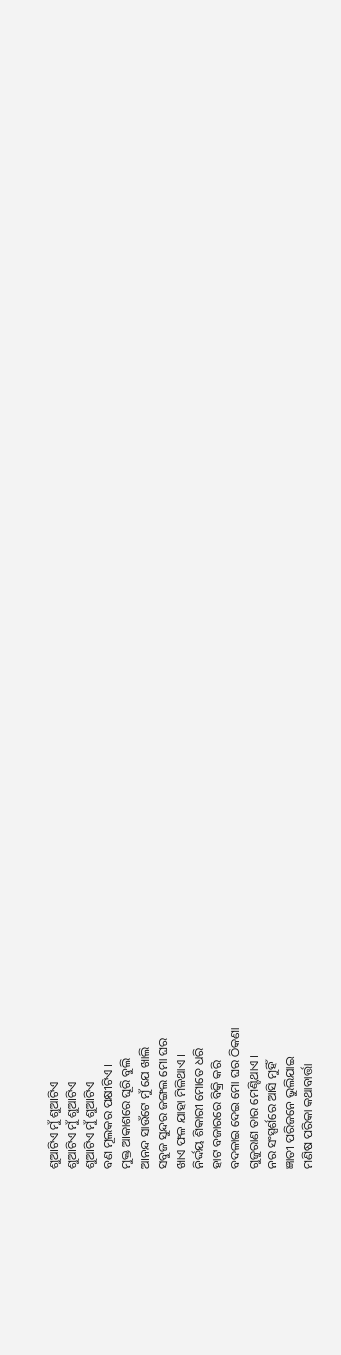ଶୁଆଟିଏ ମୁଁ ଶୁଆଟିଏ
ଶୁଆଟିଏ ମୁଁ ଶୁଆଟିଏ
ଶୁଆଟିଏ ମୁଁ ଶୁଆଟିଏ
ବଣ ମୂଲକର ପକ୍ଷୀଟିଏ ।
ମୁକ୍ତ ଆକାଶରେ ଘୂରି ବୁଲି
ଆନନ୍ଦ ସାଉଁଟେ ମୁଁ ଯେ ଖାଲି
ସବୁଜ ସୁନ୍ଦର ଜଙ୍ଗଲ ମୋ ଘର
ଖାଏ ଫଳ ଯାହା ମିଳିଥାଏ ।
ନିର୍ଦ୍ଦୟ ଶିକାରୀ ମୋତେ ଧରି
ହାଟ ବଜାରରେ ବିକ୍ରି କରି
ବଦଳାଇ ଦେଇ ମୋ ଘର ଠିକଣା
ଗୁଜୁରାଣ ତାର ମେଣ୍ଟିଥାଏ ।
ନର ସଂସ୍ପର୍ଶରେ ଆସି ମୁହିଁ
ଜ୍ଞାତୀ ପରିଜନେ ଭୁଲିଯାଇ
ମଣିଷ ପରିକା କଥାବାର୍ତ୍ତା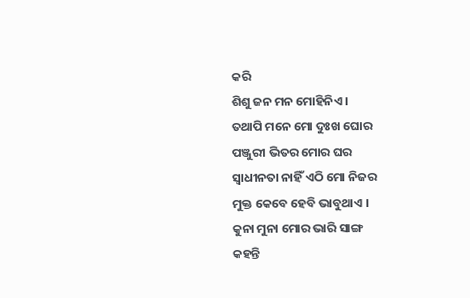କରି
ଶିଶୁ ଜନ ମନ ମୋହିନିଏ ।
ତଥାପି ମନେ ମୋ ଦୁଃଖ ଘୋର
ପଞ୍ଜୁରୀ ଭିତର ମୋର ଘର
ସ୍ଵାଧୀନତା ନାହିଁ ଏଠି ମୋ ନିଜର
ମୁକ୍ତ କେବେ ହେବି ଭାବୁଥାଏ ।
କୁନା ମୁନା ମୋର ଭାରି ସାଙ୍ଗ
କହନ୍ତି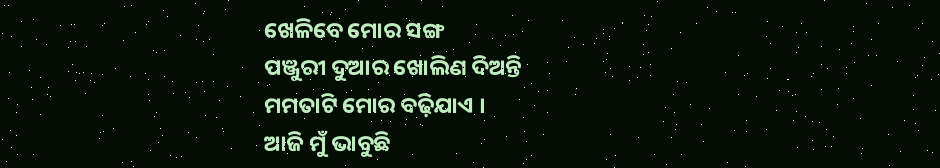ଖେଳିବେ ମୋର ସଙ୍ଗ
ପଞ୍ଜୁରୀ ଦୁଆର ଖୋଲିଣ ଦିଅନ୍ତି
ମମତାଟି ମୋର ବଢ଼ିଯାଏ ।
ଆଜି ମୁଁ ଭାବୁଛି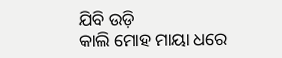ଯିବି ଉଡ଼ି
କାଲି ମୋହ ମାୟା ଧରେ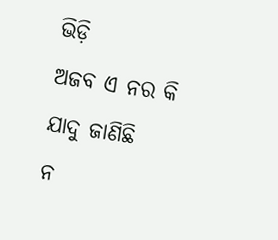ଭିଡ଼ି
ଅଜବ ଏ ନର କି ଯାଦୁ ଜାଣିଛି
ନ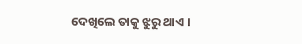ଦେଖିଲେ ତାକୁ ଝୁରୁ ଥାଏ ।